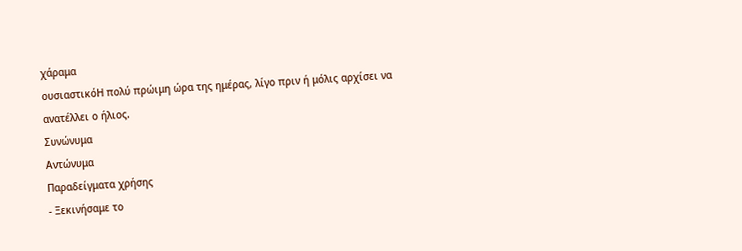χάραμα
ουσιαστικόΗ πολύ πρώιμη ώρα της ημέρας, λίγο πριν ή μόλις αρχίσει να ανατέλλει ο ήλιος.
Συνώνυμα
Αντώνυμα
Παραδείγματα χρήσης
- Ξεκινήσαμε το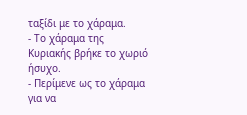ταξίδι με το χάραμα.
- Το χάραμα της Κυριακής βρήκε το χωριό ήσυχο.
- Περίμενε ως το χάραμα για να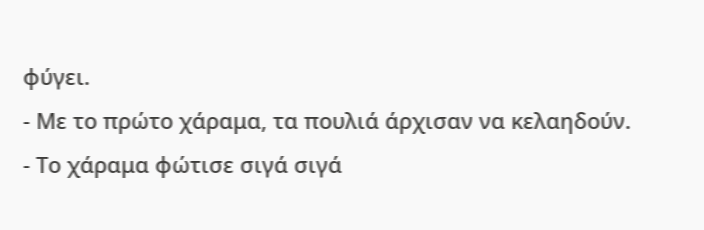φύγει.
- Με το πρώτο χάραμα, τα πουλιά άρχισαν να κελαηδούν.
- Το χάραμα φώτισε σιγά σιγά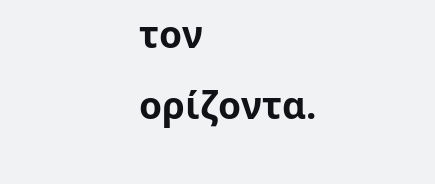τον ορίζοντα.